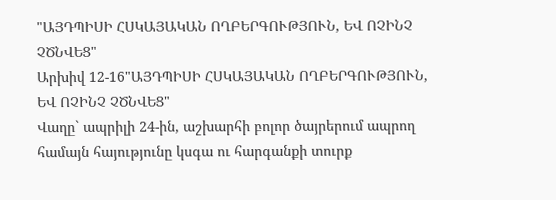"ԱՅԴՊԻՍԻ ՀՍԿԱՅԱԿԱՆ ՈՂԲԵՐԳՈՒԹՅՈՒՆ, ԵՎ ՈՉԻՆՉ ՉԾՆՎԵՑ"
Արխիվ 12-16"ԱՅԴՊԻՍԻ ՀՍԿԱՅԱԿԱՆ ՈՂԲԵՐԳՈՒԹՅՈՒՆ, ԵՎ ՈՉԻՆՉ ՉԾՆՎԵՑ"
Վաղը` ապրիլի 24-ին, աշխարհի բոլոր ծայրերում ապրող համայն հայությունը կսգա ու հարգանքի տուրք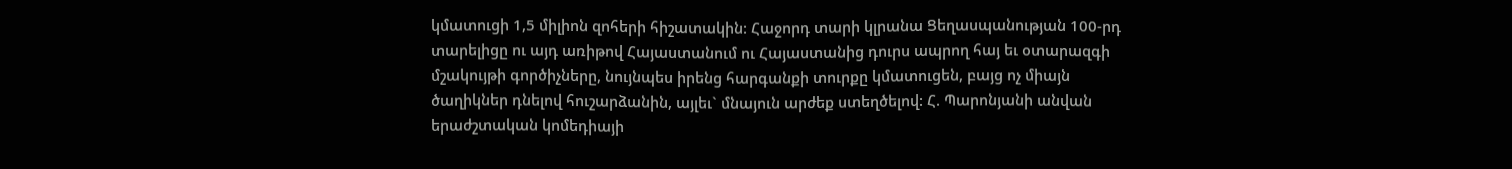կմատուցի 1,5 միլիոն զոհերի հիշատակին: Հաջորդ տարի կլրանա Ցեղասպանության 100-րդ տարելիցը ու այդ առիթով Հայաստանում ու Հայաստանից դուրս ապրող հայ եւ օտարազգի մշակույթի գործիչները, նույնպես իրենց հարգանքի տուրքը կմատուցեն, բայց ոչ միայն ծաղիկներ դնելով հուշարձանին, այլեւ` մնայուն արժեք ստեղծելով: Հ. Պարոնյանի անվան երաժշտական կոմեդիայի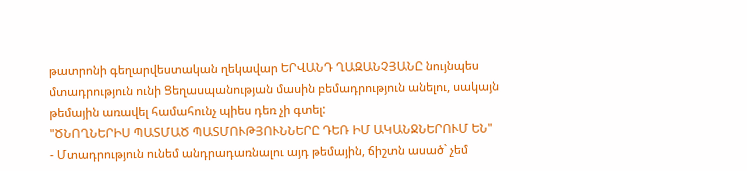թատրոնի գեղարվեստական ղեկավար ԵՐՎԱՆԴ ՂԱԶԱՆՉՅԱՆԸ նույնպես մտադրություն ունի Ցեղասպանության մասին բեմադրություն անելու, սակայն թեմային առավել համահունչ պիես դեռ չի գտել:
"ԾՆՈՂՆԵՐԻՍ ՊԱՏՄԱԾ ՊԱՏՄՈՒԹՅՈՒՆՆԵՐԸ ԴԵՌ ԻՄ ԱԿԱՆՋՆԵՐՈՒՄ ԵՆ"
- Մտադրություն ունեմ անդրադառնալու այդ թեմային, ճիշտն ասած` չեմ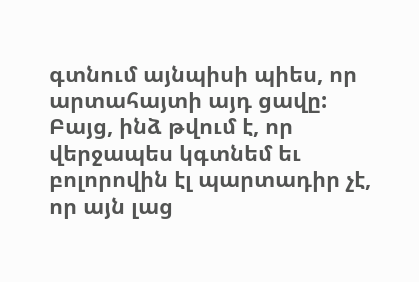գտնում այնպիսի պիես, որ արտահայտի այդ ցավը:
Բայց, ինձ թվում է, որ վերջապես կգտնեմ եւ բոլորովին էլ պարտադիր չէ, որ այն լաց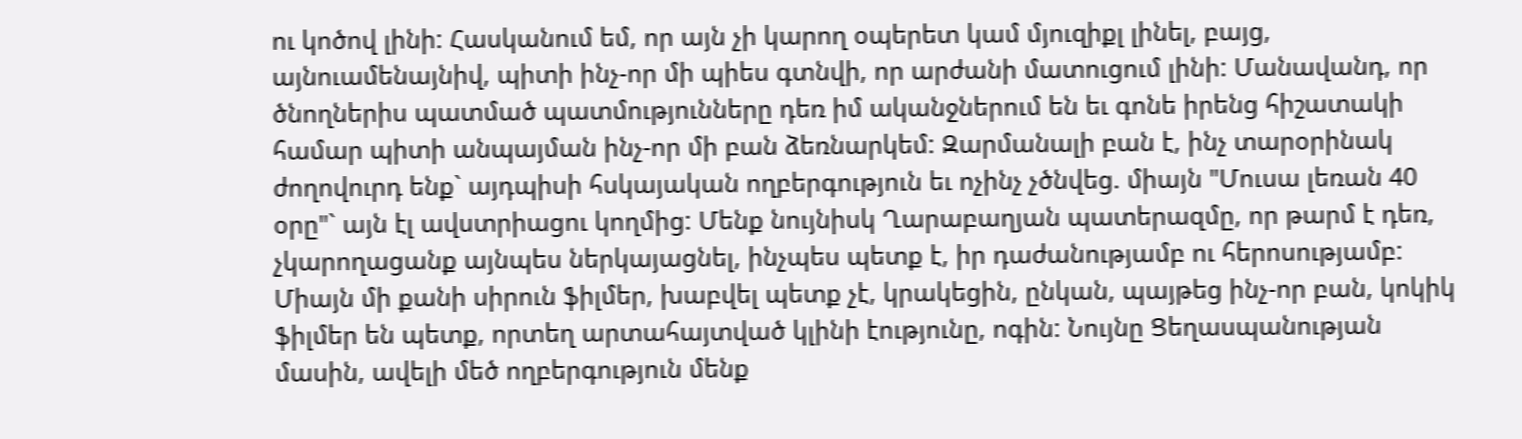ու կոծով լինի: Հասկանում եմ, որ այն չի կարող օպերետ կամ մյուզիքլ լինել, բայց, այնուամենայնիվ, պիտի ինչ-որ մի պիես գտնվի, որ արժանի մատուցում լինի: Մանավանդ, որ ծնողներիս պատմած պատմությունները դեռ իմ ականջներում են եւ գոնե իրենց հիշատակի համար պիտի անպայման ինչ-որ մի բան ձեռնարկեմ: Զարմանալի բան է, ինչ տարօրինակ ժողովուրդ ենք` այդպիսի հսկայական ողբերգություն եւ ոչինչ չծնվեց. միայն "Մուսա լեռան 40 օրը"` այն էլ ավստրիացու կողմից: Մենք նույնիսկ Ղարաբաղյան պատերազմը, որ թարմ է դեռ, չկարողացանք այնպես ներկայացնել, ինչպես պետք է, իր դաժանությամբ ու հերոսությամբ: Միայն մի քանի սիրուն ֆիլմեր, խաբվել պետք չէ, կրակեցին, ընկան, պայթեց ինչ-որ բան, կոկիկ ֆիլմեր են պետք, որտեղ արտահայտված կլինի էությունը, ոգին: Նույնը Ցեղասպանության մասին, ավելի մեծ ողբերգություն մենք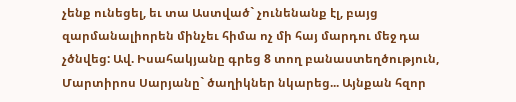չենք ունեցել, եւ տա Աստված` չունենանք էլ, բայց զարմանալիորեն մինչեւ հիմա ոչ մի հայ մարդու մեջ դա չծնվեց: Ավ. Իսահակյանը գրեց 8 տող բանաստեղծություն, Մարտիրոս Սարյանը` ծաղիկներ նկարեց... Այնքան հզոր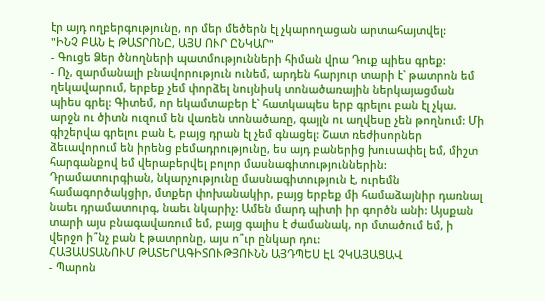էր այդ ողբերգությունը, որ մեր մեծերն էլ չկարողացան արտահայտվել:
"ԻՆՉ ԲԱՆ Է ԹԱՏՐՈՆԸ, ԱՅՍ ՈՒՐ ԸՆԿԱՐ"
- Գուցե Ձեր ծնողների պատմությունների հիման վրա Դուք պիես գրեք:
- Ոչ, զարմանալի բնավորություն ունեմ, արդեն հարյուր տարի է` թատրոն եմ ղեկավարում, երբեք չեմ փորձել նույնիսկ տոնածառային ներկայացման պիես գրել: Գիտեմ, որ եկամտաբեր է` հատկապես երբ գրելու բան էլ չկա. արջն ու ծիտն ուզում են վառեն տոնածառը, գայլն ու աղվեսը չեն թողնում: Մի գիշերվա գրելու բան է, բայց դրան էլ չեմ գնացել: Շատ ռեժիսորներ ձեւավորում են իրենց բեմադրությունը, ես այդ բաներից խուսափել եմ, միշտ հարգանքով եմ վերաբերվել բոլոր մասնագիտություններին: Դրամատուրգիան, նկարչությունը մասնագիտություն է, ուրեմն համագործակցիր, մտքեր փոխանակիր, բայց երբեք մի համաձայնիր դառնալ նաեւ դրամատուրգ, նաեւ նկարիչ: Ամեն մարդ պիտի իր գործն անի: Այսքան տարի այս բնագավառում եմ, բայց գալիս է ժամանակ, որ մտածում եմ, ի վերջո ի՞նչ բան է թատրոնը, այս ո՞ւր ընկար դու:
ՀԱՅԱՍՏԱՆՈՒՄ ԹԱՏԵՐԱԳԻՏՈՒԹՅՈՒՆՆ ԱՅԴՊԵՍ ԷԼ ՉԿԱՅԱՑԱՎ
- Պարոն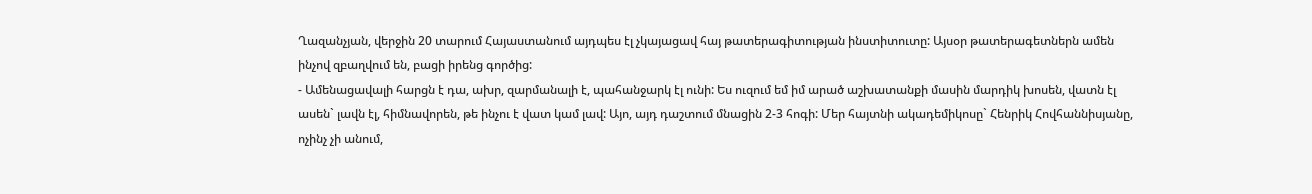Ղազանչյան, վերջին 20 տարում Հայաստանում այդպես էլ չկայացավ հայ թատերագիտության ինստիտուտը: Այսօր թատերագետներն ամեն ինչով զբաղվում են, բացի իրենց գործից:
- Ամենացավալի հարցն է դա, ախր, զարմանալի է, պահանջարկ էլ ունի: Ես ուզում եմ իմ արած աշխատանքի մասին մարդիկ խոսեն, վատն էլ ասեն` լավն էլ, հիմնավորեն, թե ինչու է վատ կամ լավ: Այո, այդ դաշտում մնացին 2-3 հոգի: Մեր հայտնի ակադեմիկոսը` Հենրիկ Հովհաննիսյանը, ոչինչ չի անում,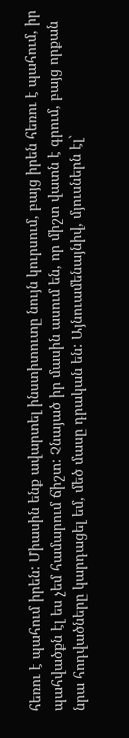հեռու է պահում իրեն: Միասին ենք ավարտել ինստիտուտը նույն կուրսում, բայց իրեն հեռու է պահում, իր պահվածքն էլ ես չեմ համարում ճիշտ: Չնայած իր մասին ասում են, որ միշտ վատն է գրում, բայց որքան նրա հոդվածները կարդացել եմ, մեծ մասը դրական են: Այնուամենայնիվ, մյուսներն էլ`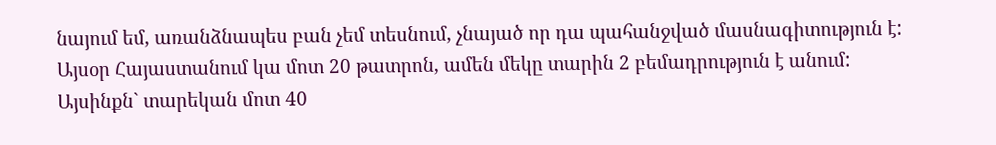նայում եմ, առանձնապես բան չեմ տեսնում, չնայած որ դա պահանջված մասնագիտություն է: Այսօր Հայաստանում կա մոտ 20 թատրոն, ամեն մեկը տարին 2 բեմադրություն է անում: Այսինքն` տարեկան մոտ 40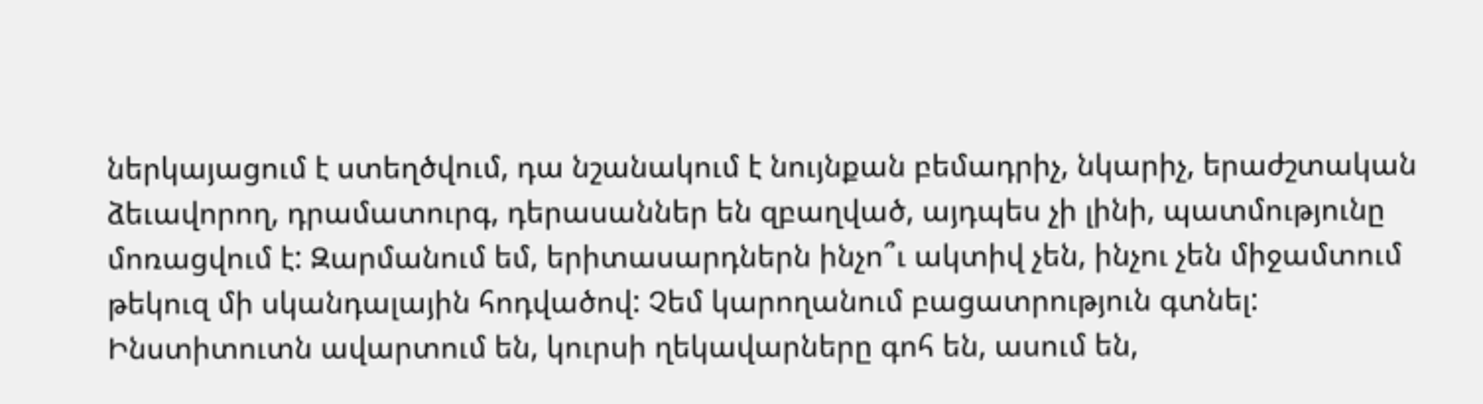ներկայացում է ստեղծվում, դա նշանակում է նույնքան բեմադրիչ, նկարիչ, երաժշտական ձեւավորող, դրամատուրգ, դերասաններ են զբաղված, այդպես չի լինի, պատմությունը մոռացվում է: Զարմանում եմ, երիտասարդներն ինչո՞ւ ակտիվ չեն, ինչու չեն միջամտում թեկուզ մի սկանդալային հոդվածով: Չեմ կարողանում բացատրություն գտնել: Ինստիտուտն ավարտում են, կուրսի ղեկավարները գոհ են, ասում են,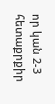որ կան 2-3 հետաքրքիր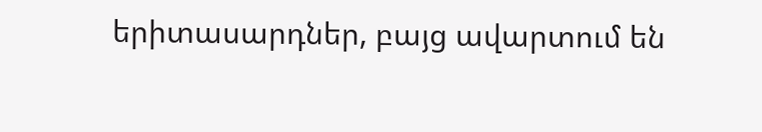երիտասարդներ, բայց ավարտում են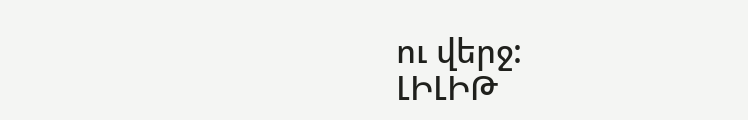ու վերջ:
ԼԻԼԻԹ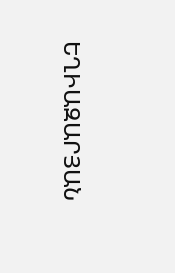ԵՂԻԱԶԱՐՅԱՆ